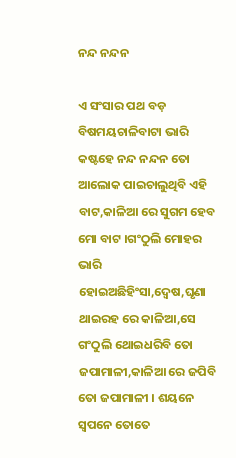ନନ୍ଦ ନନ୍ଦନ

ଏ ସଂସାର ପଥ ବଡ଼ ବିଷମୟଚାଳିବାଟା ଭାରି କଷ୍ଟହେ ନନ୍ଦ ନନ୍ଦନ ତୋ ଆଲୋକ ପାଇଚାଲୁଥିବି ଏହି ବାଟ,କାଳିଆ ରେ ସୁଗମ ହେବ ମୋ ବାଟ ।ଗଂଠୁଲି ମୋହର ଭାରି ହୋଇଅଛିହିଂସା,ଦ୍ୱେଷ,ଘୃଣା ଥାଇରହ ରେ କାଳିଆ,ସେ ଗଂଠୁଲି ଥୋଇଧରିବି ତୋ ଜପାମାଳୀ,କାଳିଆ ରେ ଜପିବି ତୋ ଜପାମାଳୀ । ଶୟନେ ସ୍ବପନେ ତୋତେ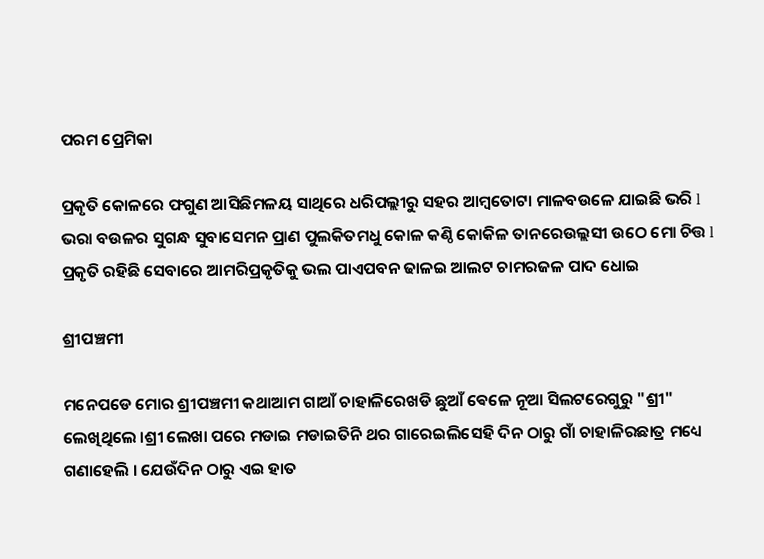ପରମ ପ୍ରେମିକା

ପ୍ରକୃତି କୋଳରେ ଫଗୁଣ ଆସିଛିମଳୟ ସାଥିରେ ଧରିପଲ୍ଲୀରୁ ସହର ଆମ୍ବତୋଟା ମାଳବଉଳେ ଯାଇଛି ଭରି l ଭରା ବଉଳର ସୁଗନ୍ଧ ସୁବାସେମନ ପ୍ରାଣ ପୁଲକିତମଧୁ କୋଳ କଣ୍ଠି କୋକିଳ ତାନରେଉଲ୍ଲସୀ ଉଠେ ମୋ ଚିତ୍ତ l ପ୍ରକୃତି ରହିଛି ସେବାରେ ଆମରିପ୍ରକୃତିକୁ ଭଲ ପାଏପବନ ଢାଳଇ ଆଲଟ ଚାମରଜଳ ପାଦ ଧୋଇ

ଶ୍ରୀପଞ୍ଚମୀ

ମନେପଡେ ମୋର ଶ୍ରୀପଞ୍ଚମୀ କଥାଆମ ଗାଆଁ ଚାହାଳିରେଖଡି ଛୁଆଁ ଵେଳେ ନୂଆ ସିଲଟରେଗୁରୁ "ଶ୍ରୀ" ଲେଖିଥିଲେ ।ଶ୍ରୀ ଲେଖା ପରେ ମଡାଇ ମଡାଇତିନି ଥର ଗାରେଇଲିସେହି ଦିନ ଠାରୁ ଗାଁ ଚାହାଳିରଛାତ୍ର ମଧ୍ୟେ ଗଣାହେଲି । ଯେଉଁଦିନ ଠାରୁ ଏଇ ହାତ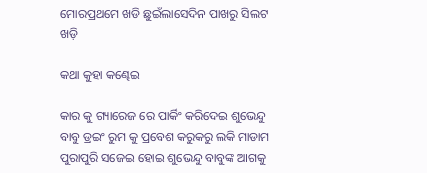ମୋରପ୍ରଥମେ ଖଡି ଛୁଇଁଲାସେଦିନ ପାଖରୁ ସିଲଟ ଖଡ଼ି

କଥା କୁହା କଣ୍ଢେଇ

କାର କୁ ଗ୍ୟାରେଜ ରେ ପାର୍କିଂ କରିଦେଇ ଶୁଭେନ୍ଦୁ ବାବୁ ଡ୍ରଇଂ ରୁମ କୁ ପ୍ରବେଶ କରୁକରୁ ଲକି ମାଡାମ ପୁରାପୁରି ସଜେଇ ହୋଇ ଶୁଭେନ୍ଦୁ ବାବୁଙ୍କ ଆଗକୁ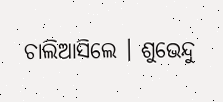ଚାଲିଆସିଲେ । ଶୁଭେନ୍ଦୁ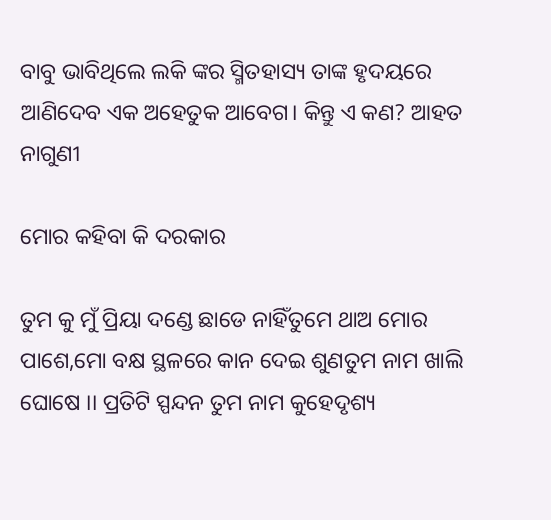ବାବୁ ଭାବିଥିଲେ ଲକି ଙ୍କର ସ୍ମିତହାସ୍ୟ ତାଙ୍କ ହୃଦୟରେ ଆଣିଦେବ ଏକ ଅହେତୁକ ଆବେଗ। କିନ୍ତୁ ଏ କଣ? ଆହତ ନାଗୁଣୀ

ମୋର କହିବା କି ଦରକାର

ତୁମ କୁ ମୁଁ ପ୍ରିୟା ଦଣ୍ଡେ ଛାଡେ ନାହିଁତୁମେ ଥାଅ ମୋର ପାଶେ,ମୋ ବକ୍ଷ ସ୍ଥଳରେ କାନ ଦେଇ ଶୁଣତୁମ ନାମ ଖାଲି ଘୋଷେ ।। ପ୍ରତିଟି ସ୍ପନ୍ଦନ ତୁମ ନାମ କୁହେଦୃଶ୍ୟ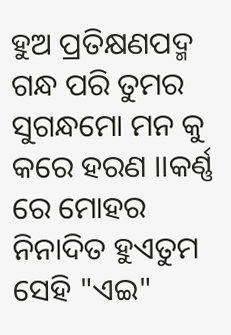ହୁଅ ପ୍ରତିକ୍ଷଣପଦ୍ମ ଗନ୍ଧ ପରି ତୁମର ସୁଗନ୍ଧମୋ ମନ କୁ କରେ ହରଣ ।।କର୍ଣ୍ଣ ରେ ମୋହର ନିନାଦିତ ହୁଏତୁମ ସେହି "ଏଇ"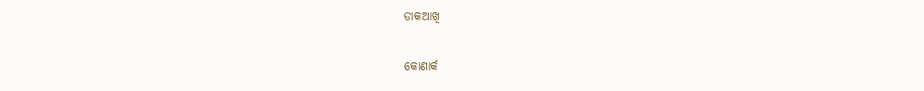ଡାକଆଖି

କୋଣାର୍କ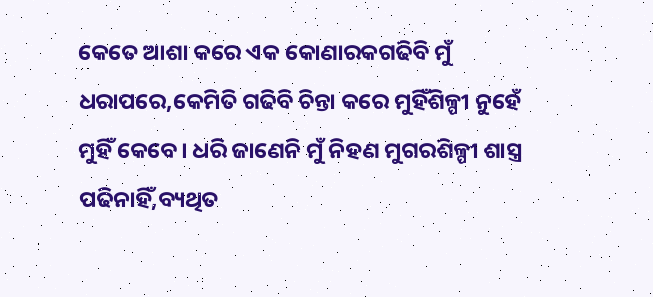କେତେ ଆଶା କରେ ଏକ କୋଣାରକଗଢିବି ମୁଁ ଧରାପରେ,କେମିତି ଗଢିବି ଚିନ୍ତା କରେ ମୁହିଁଶିଳ୍ପୀ ନୁହେଁ ମୁହିଁ କେବେ। ଧରି ଜାଣେନି ମୁଁ ନିହଣ ମୁଗରଶିଳ୍ପୀ ଶାସ୍ତ୍ର ପଢିନାହିଁ,ବ୍ୟଥିତ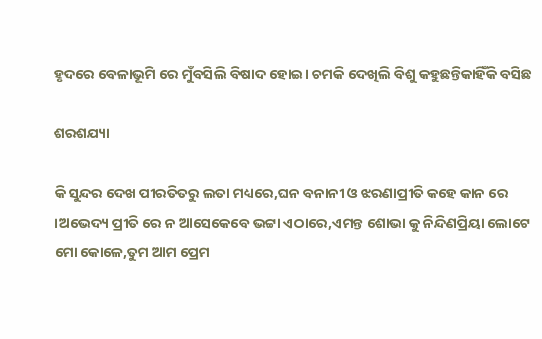ହୃଦରେ ବେଳାଭୂମି ରେ ମୁଁବସିଲି ବିଷାଦ ହୋଇ। ଚମକି ଦେଖିଲି ବିଶୁ କହୁଛନ୍ତିକାହିଁକି ବସିଛ

ଶରଶଯ୍ୟା

କି ସୁନ୍ଦର ଦେଖ ପୀରତିତରୁ ଲତା ମଧ୍ୟରେ,ଘନ ବନାନୀ ଓ ଝରଣାପ୍ରୀତି କହେ କାନ ରେ ।ଅଭେଦ୍ୟ ପ୍ରୀତି ରେ ନ ଆସେକେବେ ଭଟ୍ଟା ଏଠାରେ,ଏମନ୍ତ ଶୋଭା କୁ ନିନ୍ଦିଣପ୍ରିୟା ଲୋଟେ ମୋ କୋଳେ,ତୁମ ଆମ ପ୍ରେମ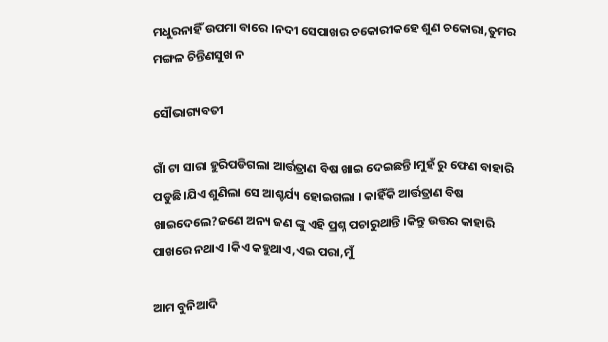ମଧୁରନାହିଁ ଉପମା ବାରେ ।ନଦୀ ସେପାଖର ଚକୋରୀକହେ ଶୁଣ ଚକୋରା,ତୁମର ମଙ୍ଗଳ ଚିନ୍ତିଣସୁଖ ନ

ସୌଭାଗ୍ୟବତୀ

ଗାଁ ଟା ସାରା ହୁରିପଡିଗଲା ଆର୍ତ୍ତତ୍ରାଣ ବିଷ ଖାଇ ଦେଇଛନ୍ତି।ମୁହଁ ରୁ ଫେଣ ବାହାରି ପଡୁଛି।ଯିଏ ଶୁଣିଲା ସେ ଆଶ୍ଚର୍ଯ୍ୟ ହୋଇଗଲା । କାହିଁକି ଆର୍ତ୍ତତ୍ରାଣ ବିଷ ଖାଇଦେଲେ?ଜଣେ ଅନ୍ୟ ଜଣ ଙ୍କୁ ଏହି ପ୍ରଶ୍ନ ପଚାରୁଥାନ୍ତି ।କିନ୍ତୁ ଉତ୍ତର କାହାରି ପାଖରେ ନଥାଏ ।କିଏ କହୁଥାଏ,ଏଇ ପରା,ମୁଁ

ଆମ ବୁନିଆଦି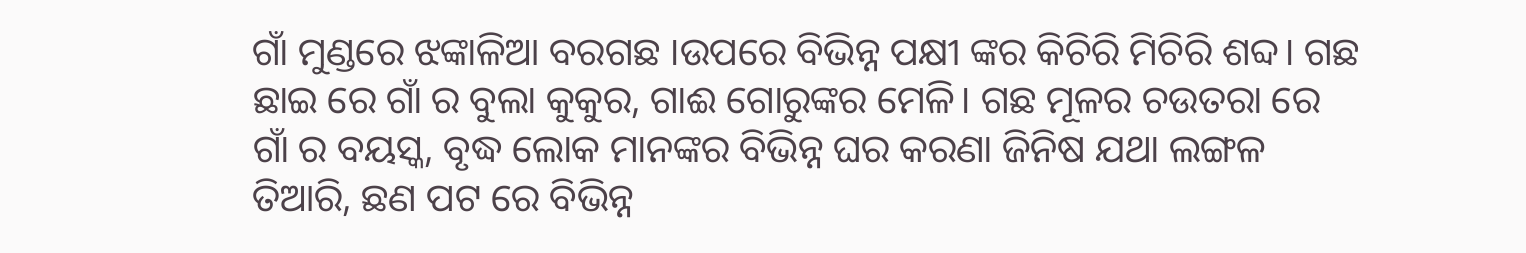ଗାଁ ମୁଣ୍ଡରେ ଝଙ୍କାଳିଆ ବରଗଛ ।ଉପରେ ବିଭିନ୍ନ ପକ୍ଷୀ ଙ୍କର କିଚିରି ମିଚିରି ଶବ୍ଦ। ଗଛ ଛାଇ ରେ ଗାଁ ର ବୁଲା କୁକୁର, ଗାଈ ଗୋରୁଙ୍କର ମେଳି। ଗଛ ମୂଳର ଚଉତରା ରେ ଗାଁ ର ବୟସ୍କ, ବୃଦ୍ଧ ଲୋକ ମାନଙ୍କର ବିଭିନ୍ନ ଘର କରଣା ଜିନିଷ ଯଥା ଲଙ୍ଗଳ ତିଆରି, ଛଣ ପଟ ରେ ବିଭିନ୍ନ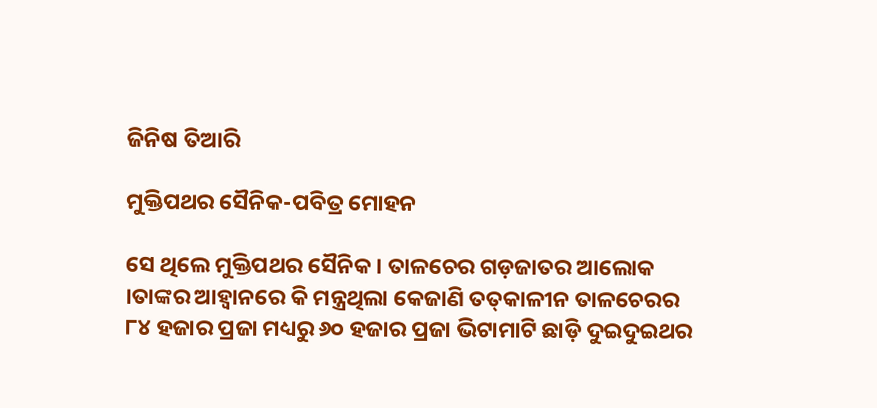ଜିନିଷ ତିଆରି

ମୁକ୍ତିପଥର ସୈନିକ-ପବିତ୍ର ମୋହନ

ସେ ଥିଲେ ମୁକ୍ତିପଥର ସୈନିକ । ତାଳଚେର ଗଡ଼ଜାତର ଆଲୋକ ।ତାଙ୍କର ଆହ୍ୱାନରେ କି ମନ୍ତ୍ରଥିଲା କେଜାଣି ତତ୍‌କାଳୀନ ତାଳଚେରର ୮୪ ହଜାର ପ୍ରଜା ମଧ୍ୟରୁ ୬୦ ହଜାର ପ୍ରଜା ଭିଟାମାଟି ଛାଡ଼ି ଦୁଇଦୁଇଥର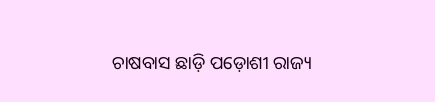ଚାଷବାସ ଛାଡ଼ି ପଡ଼ୋଶୀ ରାଜ୍ୟ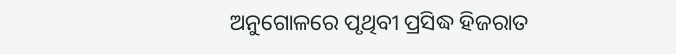ଅନୁଗୋଳରେ ପୃଥିବୀ ପ୍ରସିଦ୍ଧ ହିଜରାତ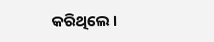କରିଥିଲେ ।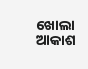ଖୋଲା ଆକାଶ